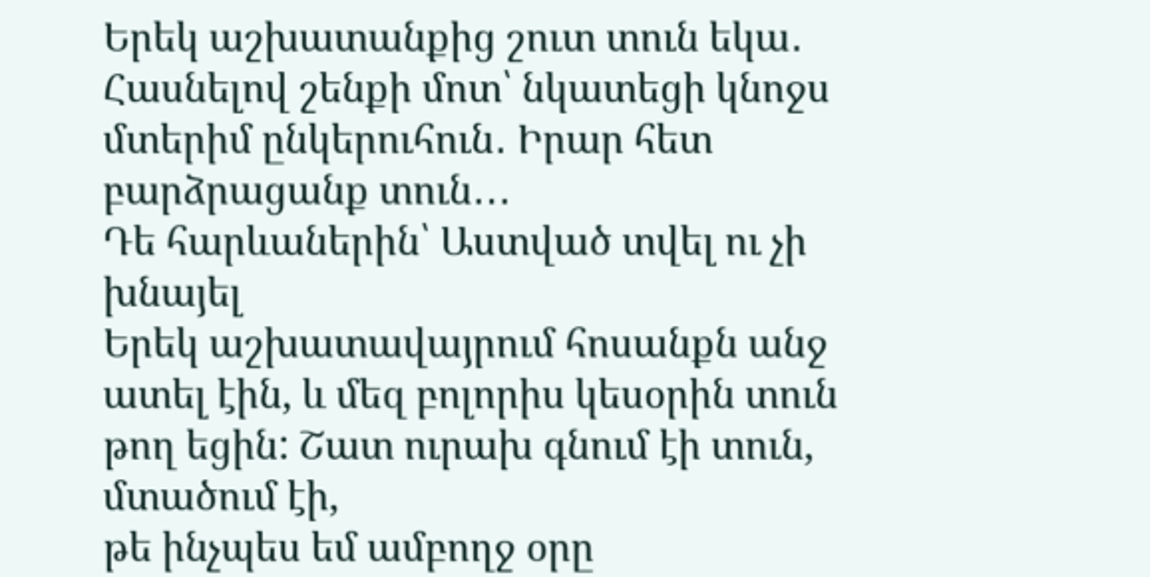Երեկ աշխատանքից շուտ տուն եկա․ Հասնելով շենքի մոտ՝ նկատեցի կնոջս մտերիմ ընկերուհուն․ Իրար հետ բարձրացանք տուն․․․
Դե հարևաներին՝ Աստված տվել ու չի խնայել
Երեկ աշխատավայրում հոսանքն անջ ատել էին, և մեզ բոլորիս կեսօրին տուն թող եցին: Շատ ուրախ գնում էի տուն, մտածում էի,
թե ինչպես եմ ամբողջ օրը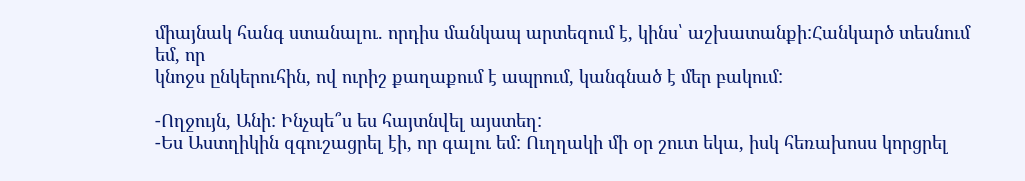միայնակ հանգ ստանալու. որդիս մանկապ արտեզում է, կինս՝ աշխատանքի:Հանկարծ տեսնում եմ, որ
կնոջս ընկերուհին, ով ուրիշ քաղաքում է ապրում, կանգնած է մեր բակում:

-Ողջույն, Անի: Ինչպե՞ս ես հայտնվել այստեղ:
-Ես Աստղիկին զգուշացրել էի, որ գալու եմ: Ուղղակի մի օր շուտ եկա, իսկ հեռախոսս կորցրել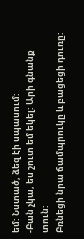եմ: Նստած, ձեզ էի սպասում:
-Բան չկա, ես շուտ եմ եկել: Արի գնանք տուն:
Բռնեցի նրա ճամպրուկը և բացեցի դուռը: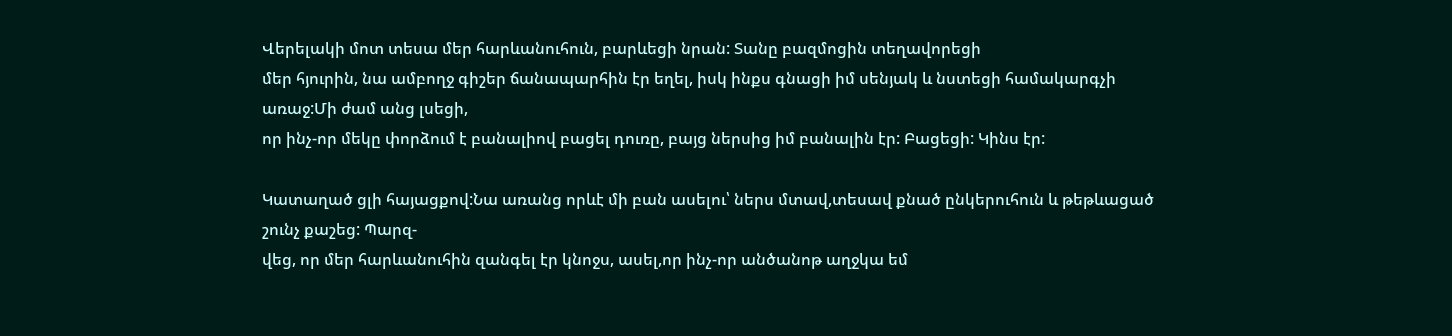Վերելակի մոտ տեսա մեր հարևանուհուն, բարևեցի նրան: Տանը բազմոցին տեղավորեցի
մեր հյուրին, նա ամբողջ գիշեր ճանապարհին էր եղել, իսկ ինքս գնացի իմ սենյակ և նստեցի համակարգչի առաջ:Մի ժամ անց լսեցի,
որ ինչ-որ մեկը փորձում է բանալիով բացել դուռը, բայց ներսից իմ բանալին էր: Բացեցի: Կինս էր:

Կատաղած ցլի հայացքով:Նա առանց որևէ մի բան ասելու՝ ներս մտավ,տեսավ քնած ընկերուհուն և թեթևացած շունչ քաշեց: Պարզ-
վեց, որ մեր հարևանուհին զանգել էր կնոջս, ասել,որ ինչ-որ անծանոթ աղջկա եմ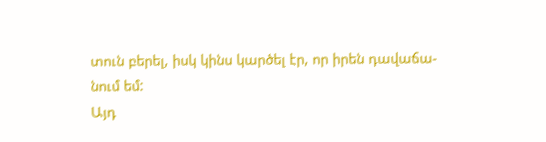տուն բերել, իսկ կինս կարծել էր, որ իրեն դավաճա-
նում եմ:
Այդ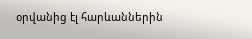օրվանից էլ հարևաններին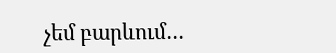չեմ բարևում…